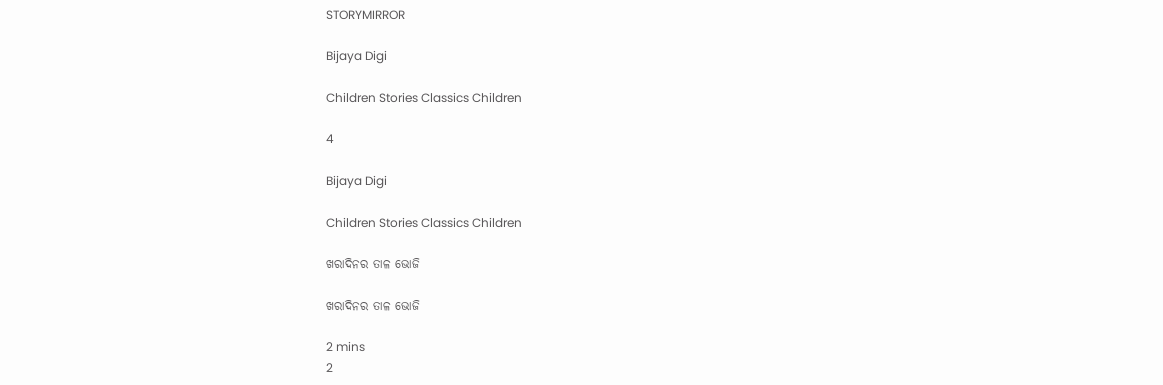STORYMIRROR

Bijaya Digi

Children Stories Classics Children

4

Bijaya Digi

Children Stories Classics Children

ଖରାଦିନର ତାଳ ଭୋଜି

ଖରାଦିନର ତାଳ ଭୋଜି

2 mins
2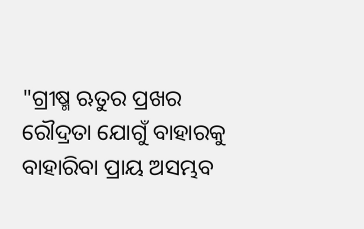"ଗ୍ରୀଷ୍ମ ଋତୁର ପ୍ରଖର ରୌଦ୍ରତା ଯୋଗୁଁ ବାହାରକୁ ବାହାରିବା ପ୍ରାୟ ଅସମ୍ଭବ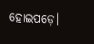ହୋଇପଡ଼େ।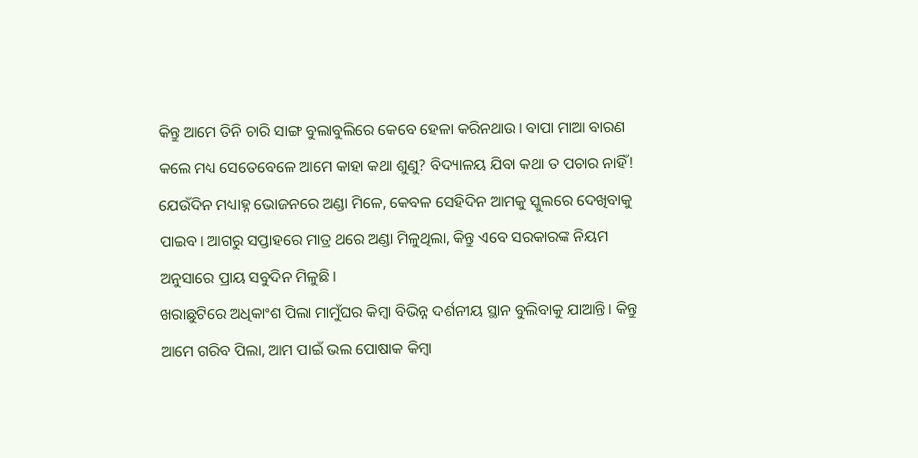କିନ୍ତୁ ଆମେ ତିନି ଚାରି ସାଙ୍ଗ ବୁଲାବୁଲିରେ କେବେ ହେଳା କରିନଥାଉ। ବାପା ମାଆ ବାରଣ କଲେ ମଧ୍ୟ ସେତେବେଳେ ଆମେ କାହା କଥା ଶୁଣୁ? ବିଦ୍ୟାଳୟ ଯିବା କଥା ତ ପଚାର ନାହିଁ! ଯେଉଁଦିନ ମଧ୍ୟାହ୍ନ ଭୋଜନରେ ଅଣ୍ଡା ମିଳେ, କେବଳ ସେହିଦିନ ଆମକୁ ସ୍କୁଲରେ ଦେଖିବାକୁ ପାଇବ। ଆଗରୁ ସପ୍ତାହରେ ମାତ୍ର ଥରେ ଅଣ୍ଡା ମିଳୁଥିଲା, କିନ୍ତୁ ଏବେ ସରକାରଙ୍କ ନିୟମ ଅନୁସାରେ ପ୍ରାୟ ସବୁଦିନ ମିଳୁଛି।
ଖରାଛୁଟିରେ ଅଧିକାଂଶ ପିଲା ମାମୁଁଘର କିମ୍ବା ବିଭିନ୍ନ ଦର୍ଶନୀୟ ସ୍ଥାନ ବୁଲିବାକୁ ଯାଆନ୍ତି। କିନ୍ତୁ ଆମେ ଗରିବ ପିଲା, ଆମ ପାଇଁ ଭଲ ପୋଷାକ କିମ୍ବା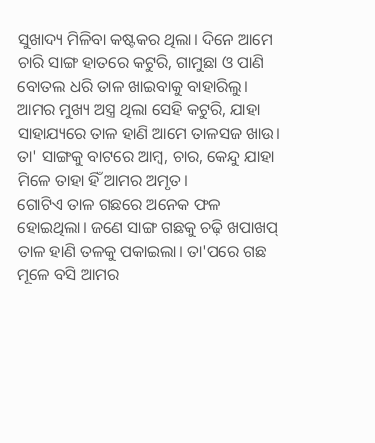ସୁଖାଦ୍ୟ ମିଳିବା କଷ୍ଟକର ଥିଲା। ଦିନେ ଆମେ ଚାରି ସାଙ୍ଗ ହାତରେ କଟୁରି, ଗାମୁଛା ଓ ପାଣି ବୋତଲ ଧରି ତାଳ ଖାଇବାକୁ ବାହାରିଲୁ। ଆମର ମୁଖ୍ୟ ଅସ୍ତ୍ର ଥିଲା ସେହି କଟୁରି, ଯାହା ସାହାଯ୍ୟରେ ତାଳ ହାଣି ଆମେ ତାଳସଜ ଖାଉ। ତା' ସାଙ୍ଗକୁ ବାଟରେ ଆମ୍ବ, ଚାର, କେନ୍ଦୁ ଯାହା ମିଳେ ତାହା ହିଁ ଆମର ଅମୃତ।
ଗୋଟିଏ ତାଳ ଗଛରେ ଅନେକ ଫଳ ହୋଇଥିଲା। ଜଣେ ସାଙ୍ଗ ଗଛକୁ ଚଢ଼ି ଖପାଖପ୍ ତାଳ ହାଣି ତଳକୁ ପକାଇଲା। ତା'ପରେ ଗଛ ମୂଳେ ବସି ଆମର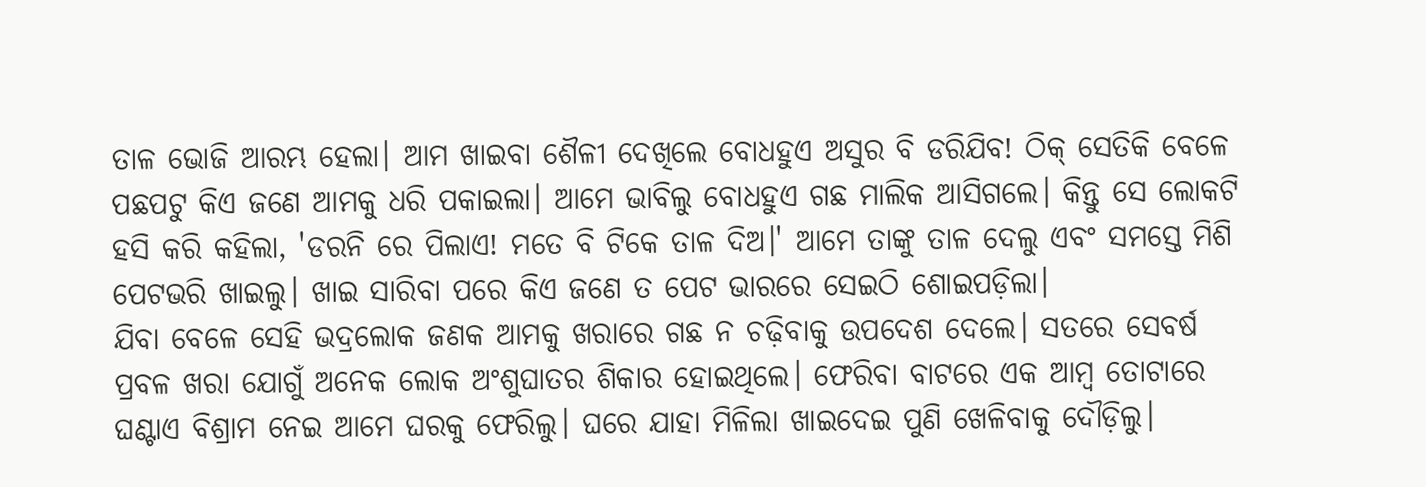ତାଳ ଭୋଜି ଆରମ୍ଭ ହେଲା। ଆମ ଖାଇବା ଶୈଳୀ ଦେଖିଲେ ବୋଧହୁଏ ଅସୁର ବି ଡରିଯିବ! ଠିକ୍ ସେତିକି ବେଳେ ପଛପଟୁ କିଏ ଜଣେ ଆମକୁ ଧରି ପକାଇଲା। ଆମେ ଭାବିଲୁ ବୋଧହୁଏ ଗଛ ମାଲିକ ଆସିଗଲେ। କିନ୍ତୁ ସେ ଲୋକଟି ହସି କରି କହିଲା, 'ଡରନି ରେ ପିଲାଏ! ମତେ ବି ଟିକେ ତାଳ ଦିଅ।' ଆମେ ତାଙ୍କୁ ତାଳ ଦେଲୁ ଏବଂ ସମସ୍ତେ ମିଶି ପେଟଭରି ଖାଇଲୁ। ଖାଇ ସାରିବା ପରେ କିଏ ଜଣେ ତ ପେଟ ଭାରରେ ସେଇଠି ଶୋଇପଡ଼ିଲା।
ଯିବା ବେଳେ ସେହି ଭଦ୍ରଲୋକ ଜଣକ ଆମକୁ ଖରାରେ ଗଛ ନ ଚଢ଼ିବାକୁ ଉପଦେଶ ଦେଲେ। ସତରେ ସେବର୍ଷ ପ୍ରବଳ ଖରା ଯୋଗୁଁ ଅନେକ ଲୋକ ଅଂଶୁଘାତର ଶିକାର ହୋଇଥିଲେ। ଫେରିବା ବାଟରେ ଏକ ଆମ୍ବ ତୋଟାରେ ଘଣ୍ଟାଏ ବିଶ୍ରାମ ନେଇ ଆମେ ଘରକୁ ଫେରିଲୁ। ଘରେ ଯାହା ମିଳିଲା ଖାଇଦେଇ ପୁଣି ଖେଳିବାକୁ ଦୌଡ଼ିଲୁ।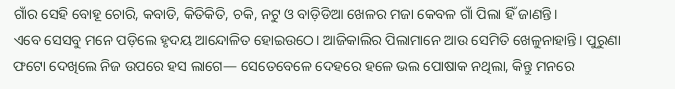ଗାଁର ସେହି ବୋହୂ ଚୋରି, କବାଡି, କିତିକିତି, ଚକି, ନଟୁ ଓ ବାଡ଼ିଡିଆ ଖେଳର ମଜା କେବଳ ଗାଁ ପିଲା ହିଁ ଜାଣନ୍ତି।
ଏବେ ସେସବୁ ମନେ ପଡ଼ିଲେ ହୃଦୟ ଆନ୍ଦୋଳିତ ହୋଇଉଠେ। ଆଜିକାଲିର ପିଲାମାନେ ଆଉ ସେମିତି ଖେଳୁନାହାନ୍ତି। ପୁରୁଣା ଫଟୋ ଦେଖିଲେ ନିଜ ଉପରେ ହସ ଲାଗେ— ସେତେବେଳେ ଦେହରେ ହଳେ ଭଲ ପୋଷାକ ନଥିଲା, କିନ୍ତୁ ମନରେ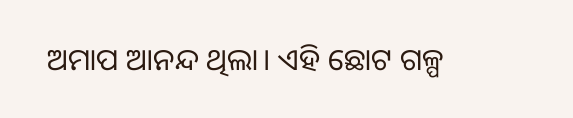ଅମାପ ଆନନ୍ଦ ଥିଲା। ଏହି ଛୋଟ ଗଳ୍ପ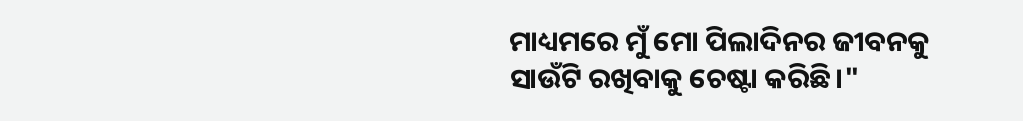ମାଧ୍ୟମରେ ମୁଁ ମୋ ପିଲାଦିନର ଜୀବନକୁ ସାଉଁଟି ରଖିବାକୁ ଚେଷ୍ଟା କରିଛି।"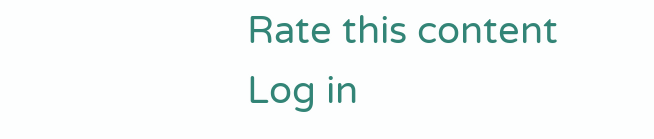Rate this content
Log in